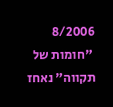8/2006
 "חומות של תקווה" נאחז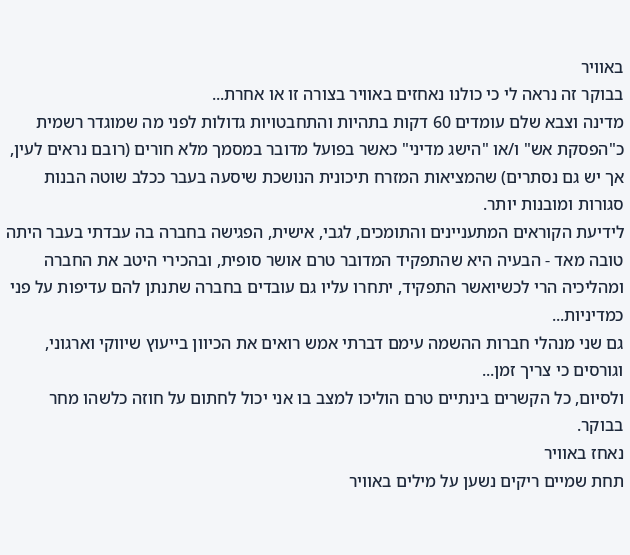באוויר
בבוקר זה נראה לי כי כולנו נאחזים באוויר בצורה זו או אחרת...
מדינה וצבא שלם עומדים 60 דקות בתהיות והתחבטויות גדולות לפני מה שמוגדר רשמית כ"הפסקת אש" ו/או "הישג מדיני" כאשר בפועל מדובר במסמך מלא חורים (רובם נראים לעין, אך יש גם נסתרים) שהמציאות המזרח תיכונית הנושכת שיסעה בעבר ככלב שוטה הבנות סגורות ומובנות יותר.
לידיעת הקוראים המתעניינים והתומכים, לגבי, אישית, הפגישה בחברה בה עבדתי בעבר היתה טובה מאד - הבעיה היא שהתפקיד המדובר טרם אושר סופית, ובהכירי היטב את החברה ומהליכיה הרי לכשיואשר התפקיד, יתחרו עליו גם עובדים בחברה שתנתן להם עדיפות על פני כמדיניות...
גם שני מנהלי חברות ההשמה עימם דברתי אמש רואים את הכיוון בייעוץ שיווקי וארגוני, וגורסים כי צריך זמן...
ולסיום, כל הקשרים בינתיים טרם הוליכו למצב בו אני יכול לחתום על חוזה כלשהו מחר בבוקר.
נאחז באוויר
תחת שמיים ריקים נשען על מילים באוויר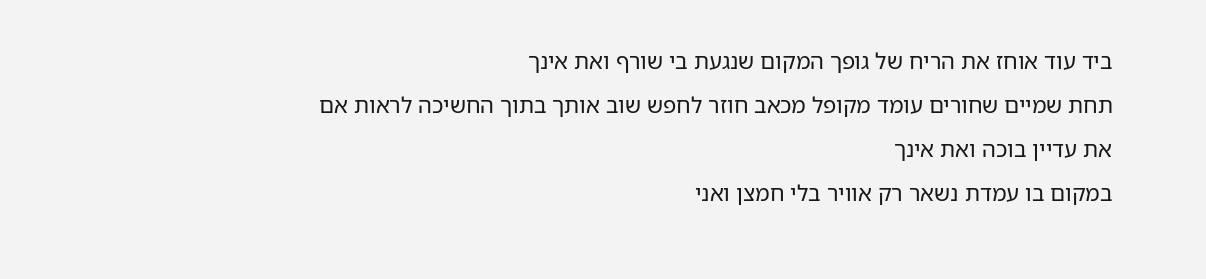ביד עוד אוחז את הריח של גופך המקום שנגעת בי שורף ואת אינך
תחת שמיים שחורים עומד מקופל מכאב חוזר לחפש שוב אותך בתוך החשיכה לראות אם את עדיין בוכה ואת אינך
במקום בו עמדת נשאר רק אוויר בלי חמצן ואני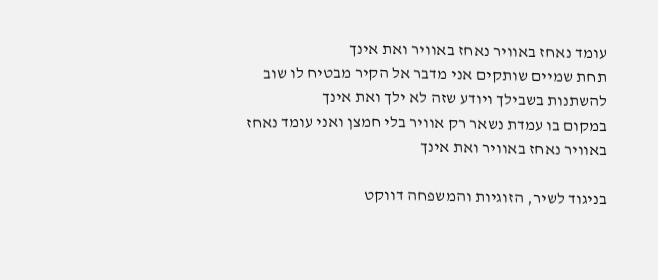עומד נאחז באוויר נאחז באוויר ואת אינך
תחת שמיים שותקים אני מדבר אל הקיר מבטיח לו שוב להשתנות בשבילך ויודע שזה לא ילך ואת אינך
במקום בו עמדת נשאר רק אוויר בלי חמצן ואני עומד נאחז באוויר נאחז באוויר ואת אינך

בניגוד לשיר, הזוגיות והמשפחה דווקט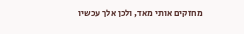מחזקים אותי מאד, ולכן אלך עכשיו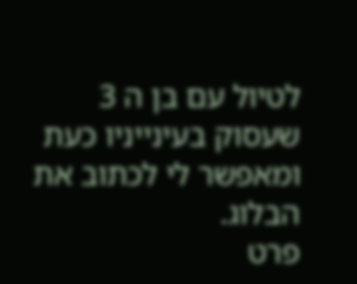לטיול עם בן ה 3 שעסוק בעינייניו כעת ומאפשר לי לכתוב את הבלוג.
פרט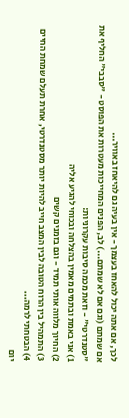לכך, אם אתה יכול להאחז בעצמך - אין בעיה גם להיאחז באוויר...
אם שמתם (וגם אם לא שמתם...) לב, הפנים המחייכות מעטרות את הפוסט - "סבבי" החליף את "סטנדרטי" - וזאת מכמה סיבות עקרוניות:
1) אני באמת ובתמים מאמין בהצלחה ובכוחי להגיע אליה
2) החיוך מלווה אותי תמיד - וגם בזמנים קשים
3) התמהיל בין הרוח הטובה לבין המצב חייב להיות יותר מסטנדרטי, אחרת תעלם שמחת החיים
4) הבטחתי לרמה...
יום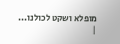מופלא ושקט לכולנו...
|